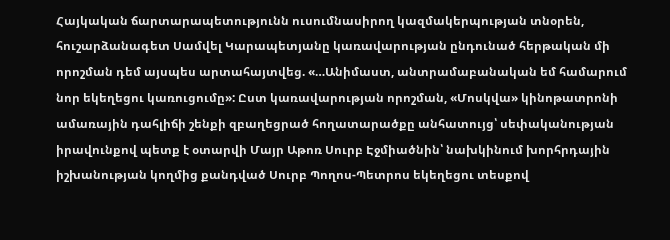Հայկական ճարտարապետությունն ուսումնասիրող կազմակերպության տնօրեն, հուշարձանագետ Սամվել Կարապետյանը կառավարության ընդունած հերթական մի որոշման դեմ այսպես արտահայտվեց. «…Անիմաստ, անտրամաբանական եմ համարում նոր եկեղեցու կառուցումը»: Ըստ կառավարության որոշման, «Մոսկվա» կինոթատրոնի ամառային դահլիճի շենքի զբաղեցրած հողատարածքը անհատույց՝ սեփականության իրավունքով պետք է օտարվի Մայր Աթոռ Սուրբ Էջմիածնին՝ նախկինում խորհրդային իշխանության կողմից քանդված Սուրբ Պողոս-Պետրոս եկեղեցու տեսքով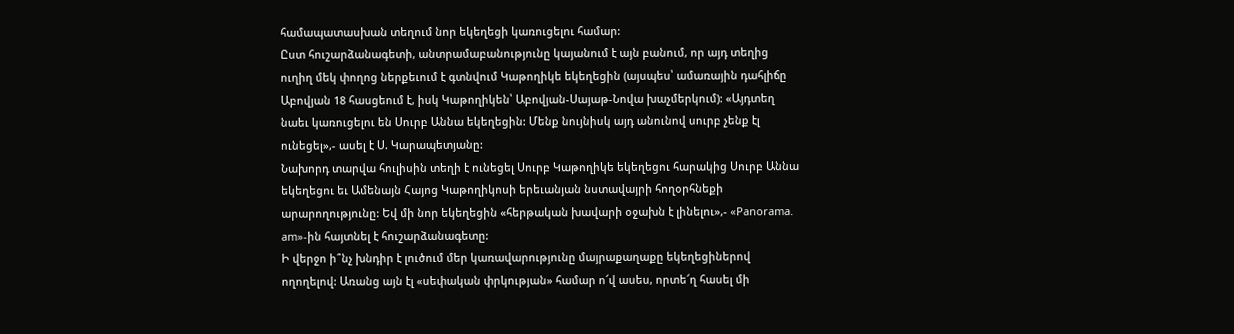համապատասխան տեղում նոր եկեղեցի կառուցելու համար:
Ըստ հուշարձանագետի, անտրամաբանությունը կայանում է այն բանում, որ այդ տեղից ուղիղ մեկ փողոց ներքեւում է գտնվում Կաթողիկե եկեղեցին (այսպես՝ ամառային դահլիճը Աբովյան 18 հասցեում է, իսկ Կաթողիկեն՝ Աբովյան-Սայաթ-Նովա խաչմերկում): «Այդտեղ նաեւ կառուցելու են Սուրբ Աննա եկեղեցին: Մենք նույնիսկ այդ անունով սուրբ չենք էլ ունեցել»,- ասել է Ս. Կարապետյանը:
Նախորդ տարվա հուլիսին տեղի է ունեցել Սուրբ Կաթողիկե եկեղեցու հարակից Սուրբ Աննա եկեղեցու եւ Ամենայն Հայոց Կաթողիկոսի երեւանյան նստավայրի հողօրհնեքի արարողությունը: Եվ մի նոր եկեղեցին «հերթական խավարի օջախն է լինելու»,- «Panorama. am»-ին հայտնել է հուշարձանագետը:
Ի վերջո ի՞նչ խնդիր է լուծում մեր կառավարությունը մայրաքաղաքը եկեղեցիներով ողողելով: Առանց այն էլ «սեփական փրկության» համար ո՜վ ասես, որտե՜ղ հասել մի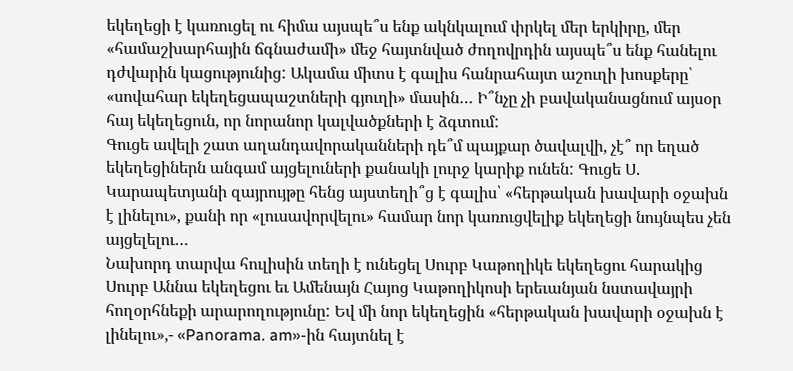եկեղեցի է կառուցել ու հիմա այսպե՞ս ենք ակնկալում փրկել մեր երկիրը, մեր «համաշխարհային ճգնաժամի» մեջ հայտնված ժողովրդին այսպե՞ս ենք հանելու դժվարին կացությունից: Ակամա միտս է գալիս հանրահայտ աշուղի խոսքերը՝ «սովահար եկեղեցապաշտների գյուղի» մասին… Ի՞նչը չի բավականացնում այսօր հայ եկեղեցուն, որ նորանոր կալվածքների է ձգտում:
Գուցե ավելի շատ աղանդավորականների դե՞մ պայքար ծավալվի, չէ՞ որ եղած եկեղեցիներն անգամ այցելուների քանակի լուրջ կարիք ունեն: Գուցե Ս. Կարապետյանի զայրույթը հենց այստեղի՞ց է գալիս՝ «հերթական խավարի օջախն է լինելու», քանի որ «լուսավորվելու» համար նոր կառուցվելիք եկեղեցի նույնպես չեն այցելելու…
Նախորդ տարվա հուլիսին տեղի է ունեցել Սուրբ Կաթողիկե եկեղեցու հարակից Սուրբ Աննա եկեղեցու եւ Ամենայն Հայոց Կաթողիկոսի երեւանյան նստավայրի հողօրհնեքի արարողությունը: Եվ մի նոր եկեղեցին «հերթական խավարի օջախն է լինելու»,- «Panorama. am»-ին հայտնել է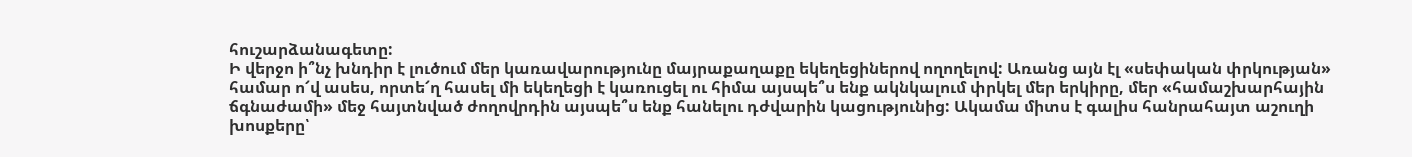հուշարձանագետը:
Ի վերջո ի՞նչ խնդիր է լուծում մեր կառավարությունը մայրաքաղաքը եկեղեցիներով ողողելով: Առանց այն էլ «սեփական փրկության» համար ո՜վ ասես, որտե՜ղ հասել մի եկեղեցի է կառուցել ու հիմա այսպե՞ս ենք ակնկալում փրկել մեր երկիրը, մեր «համաշխարհային ճգնաժամի» մեջ հայտնված ժողովրդին այսպե՞ս ենք հանելու դժվարին կացությունից: Ակամա միտս է գալիս հանրահայտ աշուղի խոսքերը՝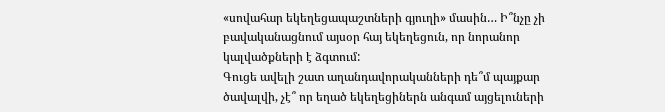«սովահար եկեղեցապաշտների գյուղի» մասին… Ի՞նչը չի բավականացնում այսօր հայ եկեղեցուն, որ նորանոր կալվածքների է ձգտում:
Գուցե ավելի շատ աղանդավորականների դե՞մ պայքար ծավալվի, չէ՞ որ եղած եկեղեցիներն անգամ այցելուների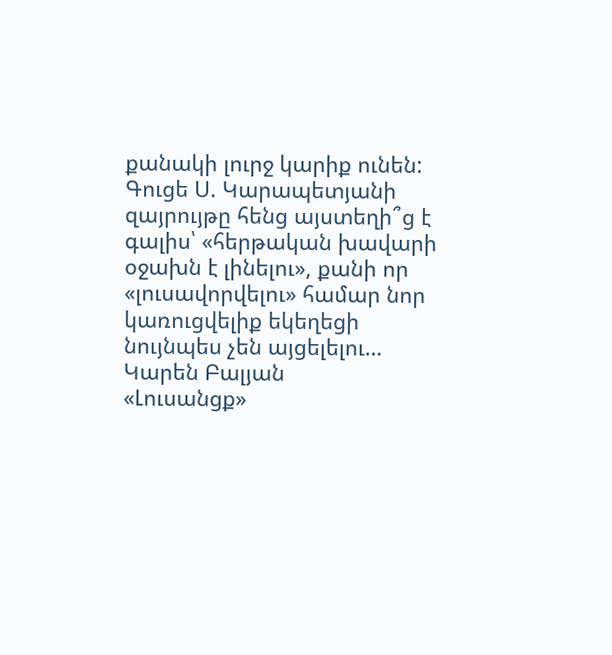քանակի լուրջ կարիք ունեն: Գուցե Ս. Կարապետյանի զայրույթը հենց այստեղի՞ց է գալիս՝ «հերթական խավարի օջախն է լինելու», քանի որ «լուսավորվելու» համար նոր կառուցվելիք եկեղեցի նույնպես չեն այցելելու…
Կարեն Բալյան
«Լուսանցք»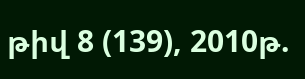թիվ 8 (139), 2010թ.